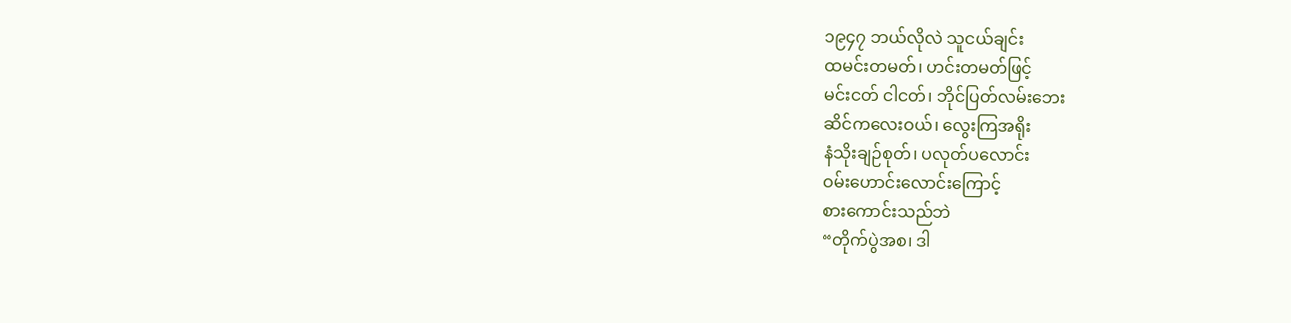၁၉၄၇ ဘယ်လိုလဲ သူငယ်ချင်း
ထမင်းတမတ်၊ ဟင်းတမတ်ဖြင့်
မင်းငတ် ငါငတ်၊ ဘိုင်ပြတ်လမ်းဘေး
ဆိင်ကလေးဝယ်၊ လွေးကြအရိုး
နံသိုးချဉ်စုတ်၊ ပလုတ်ပလောင်း
ဝမ်းဟောင်းလောင်းကြောင့်
စားကောင်းသည်ဘဲ
“တိုက်ပွဲအစ၊ ဒါ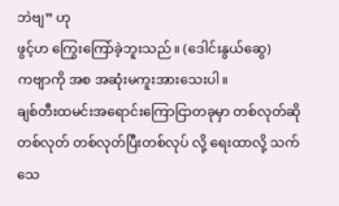ဘဲဗျ” ဟု
ဖွင့်ဟ ကြွေးကြော်ခဲ့ဘူးသည်။ (ဒေါင်းနွယ်ဆွေ)
ကဗျာကို အစ အဆုံးမကူးအားသေးပါ။
ချစ်တီးထမင်းအရောင်းကြောငြာတခုမှာ တစ်လုတ်ဆိုတစ်လုတ် တစ်လုတ်ပြီးတစ်လုပ် လို့ ရေးထာလို့ သက်သေ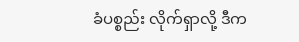ခံပစ္စည်း လိုက်ရှာလို့ ဒီက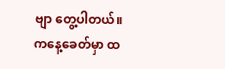ဗျာ တွေ့ပါတယ်။
ကနေ့ခေတ်မှာ ထ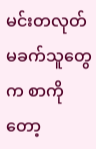မင်းတလုတ်မခက်သူတွေက စာကိုတော့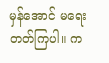မှန်အောင် မရေးတတ်ကြပါ။ က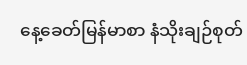နေ့ခေတ်မြန်မာစာ နံသိုးချဉ်စုတ်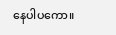နေပါပကော။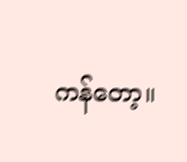ကန်တော့။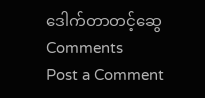ဒေါက်တာတင့်ဆွေ
Comments
Post a Comment